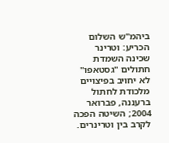ביהמ"ש השלום הכריע: וטרינר שכינה השמדת חתולים "גסטאפו" לא יחויב בפיצויים
מלכודת לחתול ברעננה, פברואר 2004; השיטה הפכה לקרב בין וטרינרים.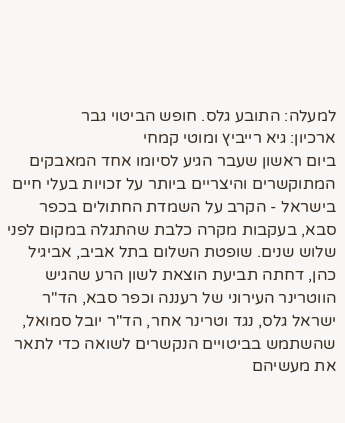למעלה: התובע גלס. חופש הביטוי גבר
ארכיון: גיא רייביץ ומוטי קמחי
ביום ראשון שעבר הגיע לסיומו אחד המאבקים המתוקשרים והיצריים ביותר על זכויות בעלי חיים בישראל - הקרב על השמדת החתולים בכפר סבא, בעקבות מקרה כלבת שהתגלה במקום לפני שלוש שנים. שופטת השלום בתל אביב, אביגיל כהן, דחתה תביעת הוצאת לשון הרע שהגיש הווטרינר העירוני של רעננה וכפר סבא, הד"ר ישראל גלס, נגד וטרינר אחר, הד"ר יובל סמואל, שהשתמש בביטויים הנקשרים לשואה כדי לתאר את מעשיהם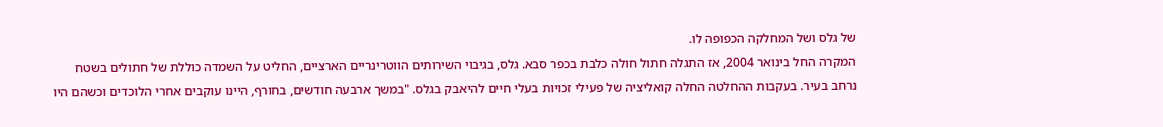של גלס ושל המחלקה הכפופה לו.
המקרה החל בינואר 2004, אז התגלה חתול חולה כלבת בכפר סבא. גלס, בגיבוי השירותים הווטרינריים הארציים, החליט על השמדה כוללת של חתולים בשטח נרחב בעיר. בעקבות ההחלטה החלה קואליציה של פעילי זכויות בעלי חיים להיאבק בגלס. "במשך ארבעה חודשים, בחורף, היינו עוקבים אחרי הלוכדים וכשהם היו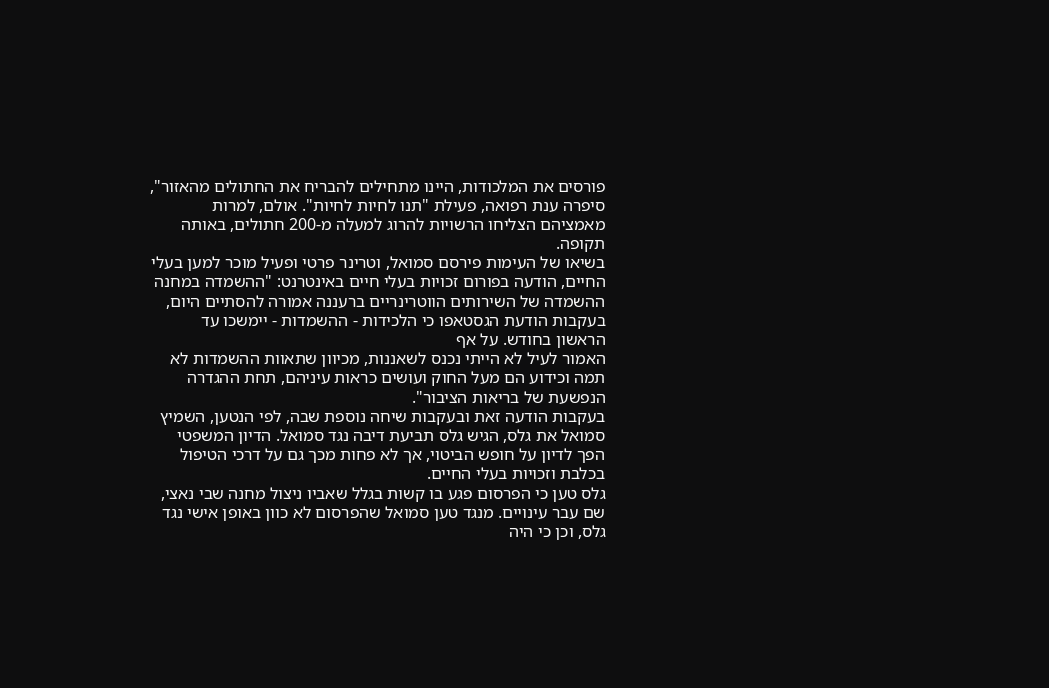פורסים את המלכודות, היינו מתחילים להבריח את החתולים מהאזור", סיפרה ענת רפואה, פעילת "תנו לחיות לחיות". אולם, למרות מאמציהם הצליחו הרשויות להרוג למעלה מ-200 חתולים, באותה תקופה.
בשיאו של העימות פירסם סמואל, וטרינר פרטי ופעיל מוכר למען בעלי החיים, הודעה בפורום זכויות בעלי חיים באינטרנט: "ההשמדה במחנה ההשמדה של השירותים הווטרינריים ברעננה אמורה להסתיים היום, בעקבות הודעת הגסטאפו כי הלכידות - ההשמדות - יימשכו עד הראשון בחודש. על אף
האמור לעיל לא הייתי נכנס לשאננות, מכיוון שתאוות ההשמדות לא תמה וכידוע הם מעל החוק ועושים כראות עיניהם, תחת ההגדרה הנפשעת של בריאות הציבור".
בעקבות הודעה זאת ובעקבות שיחה נוספת שבה, לפי הנטען, השמיץ סמואל את גלס, הגיש גלס תביעת דיבה נגד סמואל. הדיון המשפטי הפך לדיון על חופש הביטוי, אך לא פחות מכך גם על דרכי הטיפול בכלבת וזכויות בעלי החיים.
גלס טען כי הפרסום פגע בו קשות בגלל שאביו ניצול מחנה שבי נאצי, שם עבר עינויים. מנגד טען סמואל שהפרסום לא כוון באופן אישי נגד גלס, וכן כי היה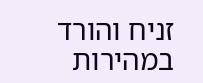זניח והורד במהירות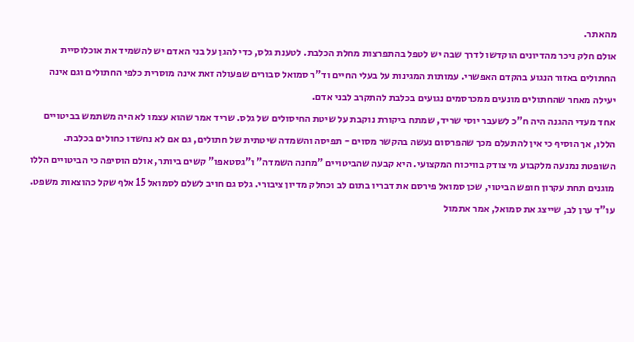מהאתר.
אולם חלק ניכר מהדיונים הוקדשו לדרך שבה יש לטפל בהתפרצות מחלת הכלבת. לטענת גלס, כדי להגן על בני האדם יש להשמיד את אוכלוסיית החתולים באזור הנגוע בהקדם האפשרי. עמותות המגינות על בעלי החיים וד"ר סמואל סבורים שפעולה זאת אינה מוסרית כלפי החתולים וגם אינה יעילה מאחר שהחתולים מונעים ממכרסמים נגועים בכלבת להתקרב לבני אדם.
אחד מעדי ההגנה היה ח"כ לשעבר יוסי שריד, שמתח ביקורת נוקבת על שיטת החיסולים של גלס. שריד אמר שהוא עצמו לא היה משתמש בביטויים הללו, אך הוסיף כי אין להתעלם מכך שהפרסום נעשה בהקשר מסוים - תפיסה והשמדה שיטתית של חתולים, גם אם לא נחשדו כחולים בכלבת.
השופטת נמנעה מלקבוע מי צודק בוויכוח המקצועי. היא קבעה שהביטויים "מחנה השמדה" ו"גסטאפו" קשים ביותר, אולם הוסיפה כי הביטויים הללו מוגנים תחת עקרון חופש הביטוי, שכן סמואל פירסם את דבריו בתום לב וכחלק מדיון ציבורי. גלס גם חויב לשלם לסמואל 15 אלף שקל כהוצאות משפט.
עו"ד ערן לב, שייצג את סמואל, אמר אתמול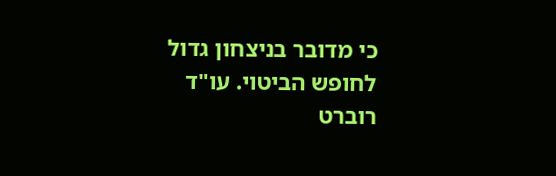כי מדובר בניצחון גדול לחופש הביטוי. עו"ד רוברט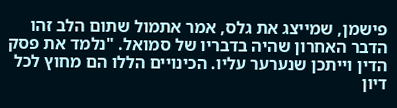פישמן, שמייצג את גלס, אמר אתמול שתום הלב זהו הדבר האחרון שהיה בדבריו של סמואל. "נלמד את פסק הדין וייתכן שנערער עליו. הכינויים הללו הם מחוץ לכל דיון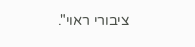ציבורי ראוי".